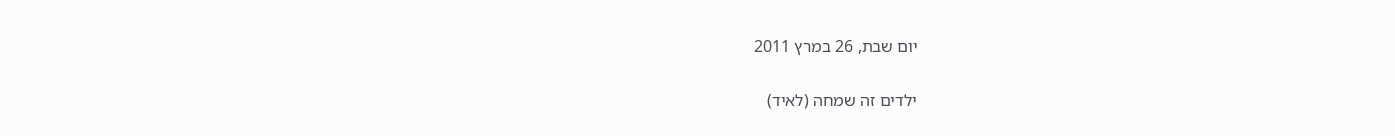יום שבת, 26 במרץ 2011

ילדים זה שמחה (לאיד)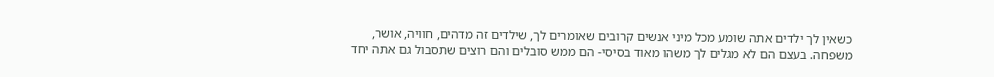כשאין לך ילדים אתה שומע מכל מיני אנשים קרובים שאומרים לך, שילדים זה מדהים, חוויה, אושר, משפחה. בעצם הם לא מגלים לך משהו מאוד בסיסי- הם ממש סובלים והם רוצים שתסבול גם אתה יחד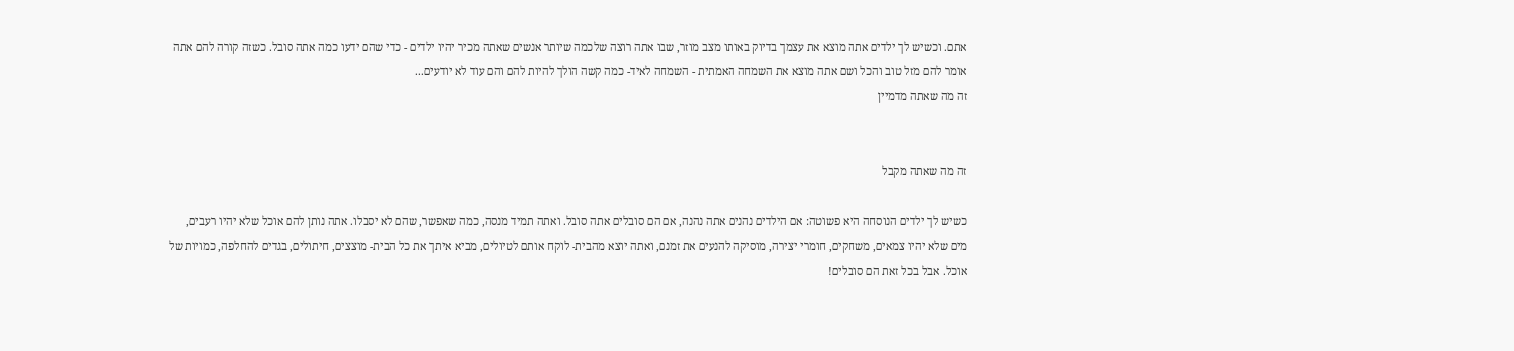אתם. וכשיש לך ילדים אתה מוצא את עצמך בדיוק באותו מצב מוזר, שבו אתה רוצה שלכמה שיותר אנשים שאתה מכיר יהיו ילדים - כדי שהם ידעו כמה אתה סובל. כשזה קורה להם אתה אומר להם מזל טוב והכל ושם אתה מוצא את השמחה האמתית - השמחה לאיד- כמה קשה הולך להיות להם והם עוד לא יודעים...
זה מה שאתה מדמיין


זה מה שאתה מקבל

כשיש לך ילדים הנוסחה היא פשוטה: אם הילדים נהנים אתה נהנה, אם הם סובלים אתה סובל. ואתה תמיד מנסה, כמה שאפשר, שהם לא יסבלו. אתה נותן להם אוכל שלא יהיו רעבים, מים שלא יהיו צמאים, משחקים, חומרי יצירה, מוסיקה להנעים את זמנם, ואתה יוצא מהבית- לוקח אותם לטיולים, מביא איתך את כל הבית- מוצצים, חיתולים, בגדים להחלפה, כמויות של אוכל. אבל בכל זאת הם סובלים!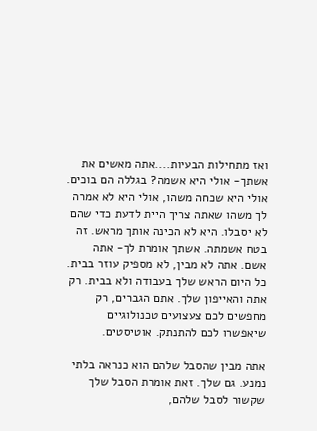ואז מתחילות הבעיות....אתה מאשים את אשתך- אולי היא אשמה? בגללה הם בוכים. אולי היא שכחה משהו, אולי היא לא אמרה לך משהו שאתה צריך היית לדעת כדי שהם לא יסבלו. היא לא הכינה אותך מראש. זה בטח אשמתה. אשתך אומרת לך- אתה אשם. אתה לא מבין, לא מספיק עוזר בבית. כל היום הראש שלך בעבודה ולא בבית. רק אתה והאייפון שלך. אתם הגברים, רק מחפשים לכם צעצועים טכנולוגיים שיאפשרו לכם להתנתק. אוטיסטים.

אתה מבין שהסבל שלהם הוא כנראה בלתי נמנע. גם שלך. זאת אומרת הסבל שלך שקשור לסבל שלהם,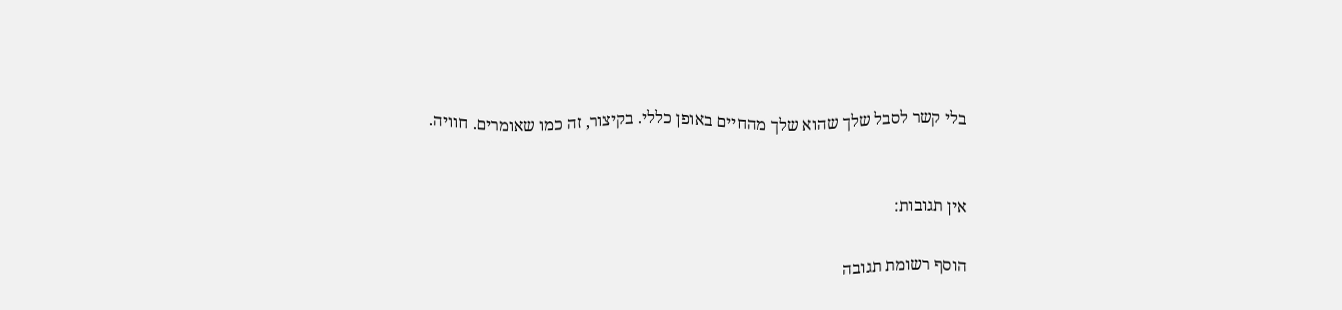בלי קשר לסבל שלך שהוא שלך מהחיים באופן כללי. בקיצור, זה כמו שאומרים. חוויה.


אין תגובות:

הוסף רשומת תגובה